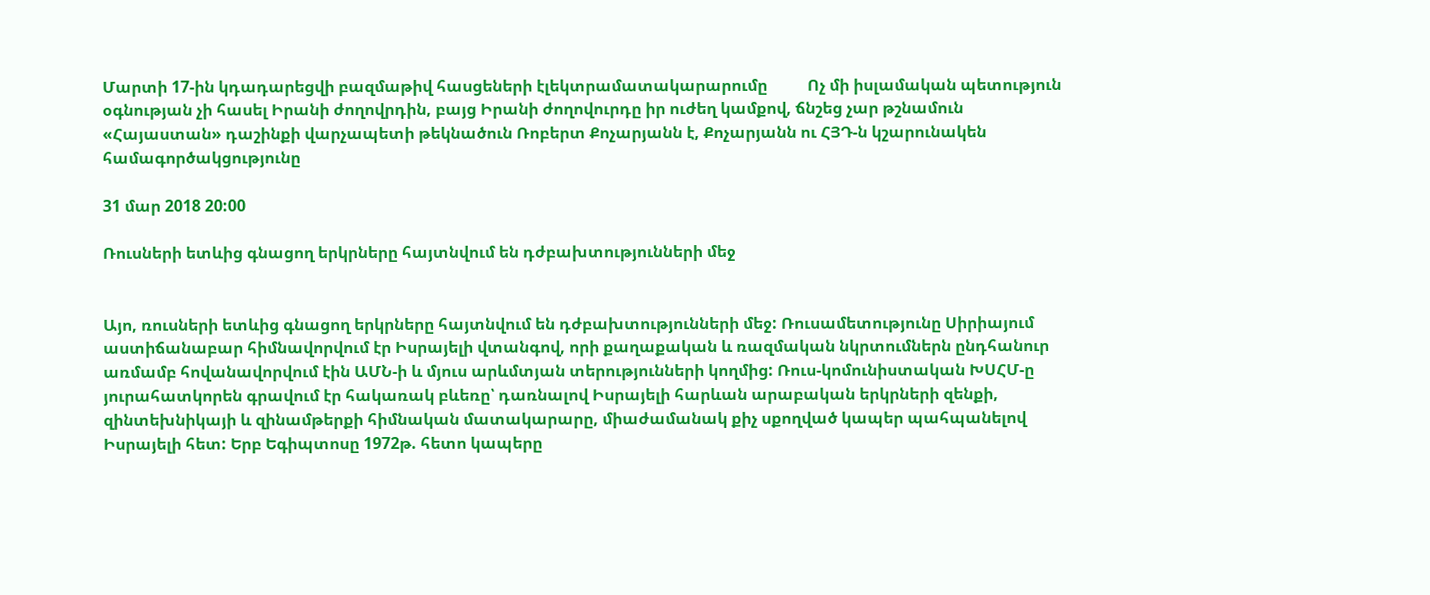Մարտի 17-ին կդադարեցվի բազմաթիվ հասցեների էլեկտրամատակարարումը          Ոչ մի իսլամական պետություն օգնության չի հասել Իրանի ժողովրդին, բայց Իրանի ժողովուրդը իր ուժեղ կամքով, ճնշեց չար թշնամուն       «Հայաստան» դաշինքի վարչապետի թեկնածուն Ռոբերտ Քոչարյանն է, Քոչարյանն ու ՀՅԴ-ն կշարունակեն համագործակցությունը

31 մար 2018 20:00

Ռուսների ետևից գնացող երկրները հայտնվում են դժբախտությունների մեջ


Այո, ռուսների ետևից գնացող երկրները հայտնվում են դժբախտությունների մեջ: Ռուսամետությունը Սիրիայում աստիճանաբար հիմնավորվում էր Իսրայելի վտանգով, որի քաղաքական և ռազմական նկրտումներն ընդհանուր առմամբ հովանավորվում էին ԱՄՆ-ի և մյուս արևմտյան տերությունների կողմից: Ռուս-կոմունիստական ԽՍՀՄ-ը յուրահատկորեն գրավում էր հակառակ բևեռը՝ դառնալով Իսրայելի հարևան արաբական երկրների զենքի, զինտեխնիկայի և զինամթերքի հիմնական մատակարարը, միաժամանակ քիչ սքողված կապեր պահպանելով Իսրայելի հետ: Երբ Եգիպտոսը 1972թ. հետո կապերը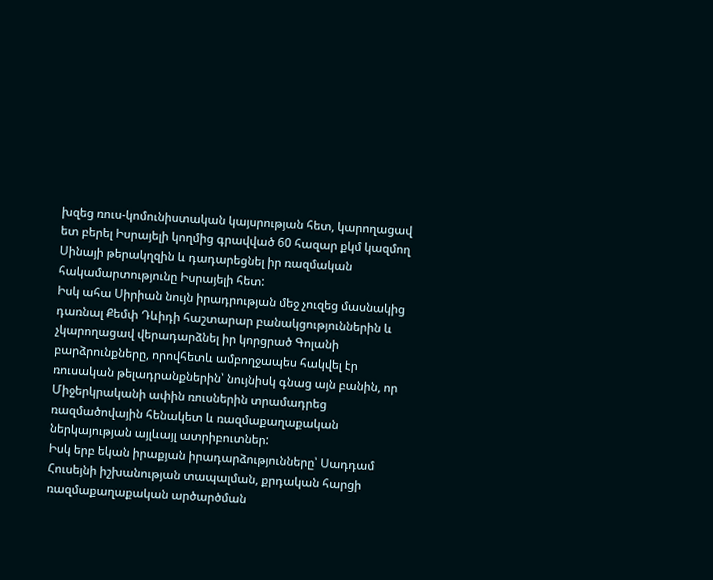խզեց ռուս-կոմունիստական կայսրության հետ, կարողացավ ետ բերել Իսրայելի կողմից գրավված 60 հազար քկմ կազմող Սինայի թերակղզին և դադարեցնել իր ռազմական հակամարտությունը Իսրայելի հետ:
Իսկ ահա Սիրիան նույն իրադրության մեջ չուզեց մասնակից դառնալ Քեմփ Դևիդի հաշտարար բանակցություններին և չկարողացավ վերադարձնել իր կորցրած Գոլանի բարձրունքները, որովհետև ամբողջապես հակվել էր ռուսական թելադրանքներին՝ նույնիսկ գնաց այն բանին, որ Միջերկրականի ափին ռուսներին տրամադրեց ռազմածովային հենակետ և ռազմաքաղաքական ներկայության այլևայլ ատրիբուտներ:
Իսկ երբ եկան իրաքյան իրադարձությունները՝ Սադդամ Հուսեյնի իշխանության տապալման, քրդական հարցի ռազմաքաղաքական արծարծման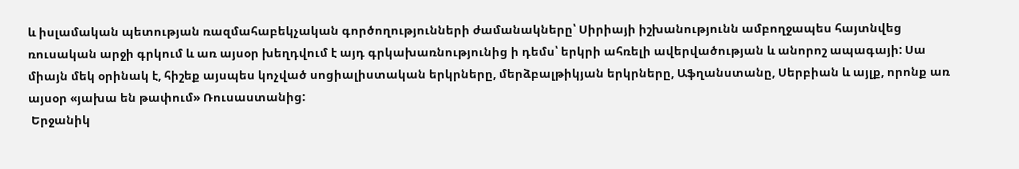և իսլամական պետության ռազմահաբեկչական գործողությունների ժամանակները՝ Սիրիայի իշխանությունն ամբողջապես հայտնվեց ռուսական արջի գրկում և առ այսօր խեղդվում է այդ գրկախառնությունից ի դեմս՝ երկրի ահռելի ավերվածության և անորոշ ապագայի: Սա միայն մեկ օրինակ է, հիշեք այսպես կոչված սոցիալիստական երկրները, մերձբալթիկյան երկրները, Աֆղանստանը, Սերբիան և այլք, որոնք առ այսօր «յախա են թափում» Ռուսաստանից:
 Երջանիկ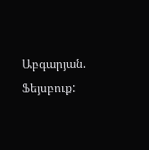Աբգարյան. Ֆեյսբուք: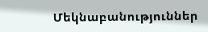Մեկնաբանություններ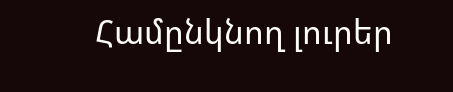Համընկնող լուրեր